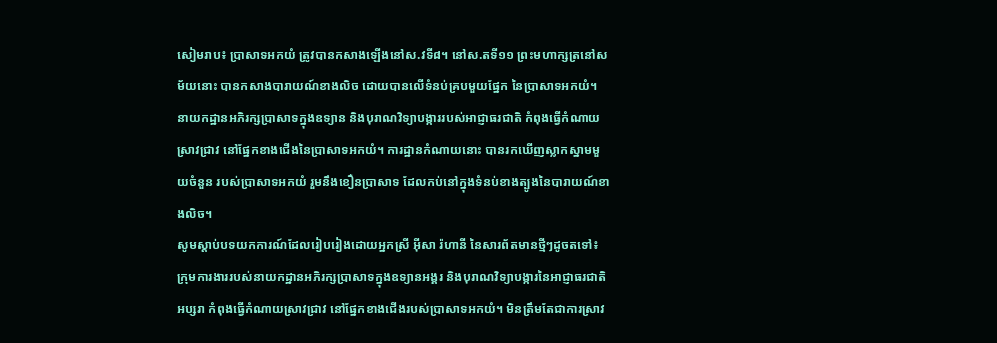សៀមរាប៖ ប្រាសាទអកយំ ត្រូវបានកសាងឡើងនៅស.វទី៨។ នៅស.តទី១១ ព្រះមហាក្សត្រនៅសម័យនោះ បានកសាងបារាយណ៍ខាងលិច ដោយបានលើទំនប់គ្របមួយផ្នែក នៃប្រាសាទអកយំ។ នាយកដ្ឋានអភិរក្សប្រាសាទក្នុងឧទ្យាន និងបុរាណវិទ្យាបង្ការរបស់អាជ្ញាធរជាតិ កំពុងធ្វើកំណាយស្រាវជ្រាវ នៅផ្នែកខាងជើងនៃប្រាសាទអកយំ។ ការដ្ឋានកំណាយនោះ បានរកឃើញស្លាកស្នាមមួយចំនួន របស់ប្រាសាទអកយំ រួមនឹងខឿនប្រាសាទ ដែលកប់នៅក្នុងទំនប់ខាងត្បូងនៃបារាយណ៍ខាងលិច។
សូមស្ដាប់បទយកការណ៍ដែលរៀបរៀងដោយអ្នកស្រី អ៊ីសា រ៉ហានី នៃសារព័តមានថ្មីៗដូចតទៅ៖
ក្រុមការងាររបស់នាយកដ្ឋានអភិរក្សប្រាសាទក្នុងឧទ្យានអង្គរ និងបុរាណវិទ្យាបង្ការនៃអាជ្ញាធរជាតិអប្សរា កំពុងធ្វើកំណាយស្រាវជ្រាវ នៅផ្នែកខាងជើងរបស់ប្រាសាទអកយំ។ មិនត្រឹមតែជាការស្រាវ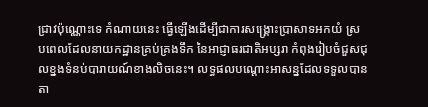ជ្រាវប៉ុណ្ណោះទេ កំណាយនេះ ធ្វើឡើងដើម្បីជាការសង្គ្រោះប្រាសាទអកយំ ស្របពេលដែលនាយកដ្ឋានគ្រប់គ្រងទឹក នៃអាជ្ញាធរជាតិអប្សរា កំពុងរៀបចំជួសជុលខ្នងទំនប់បារាយណ៍ខាងលិចនេះ។ លទ្ធផលបណ្តោះអាសន្នដែលទទួលបាន តា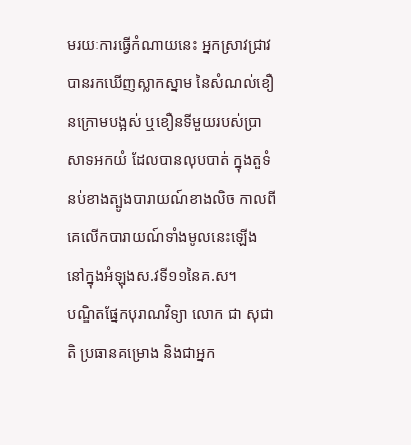មរយៈការធ្វើកំណាយនេះ អ្នកស្រាវជ្រាវបានរកឃើញស្លាកស្នាម នៃសំណល់ខឿនក្រោមបង្អស់ ឬខឿនទីមួយរបស់ប្រាសាទអកយំ ដែលបានលុបបាត់ ក្នុងតួទំនប់ខាងត្បូងបារាយណ៍ខាងលិច កាលពីគេលើកបារាយណ៍ទាំងមូលនេះឡើង នៅក្នុងអំឡុងស.វទី១១នៃគ.ស។
បណ្ឌិតផ្នែកបុរាណវិទ្យា លោក ជា សុជាតិ ប្រធានគម្រោង និងជាអ្នក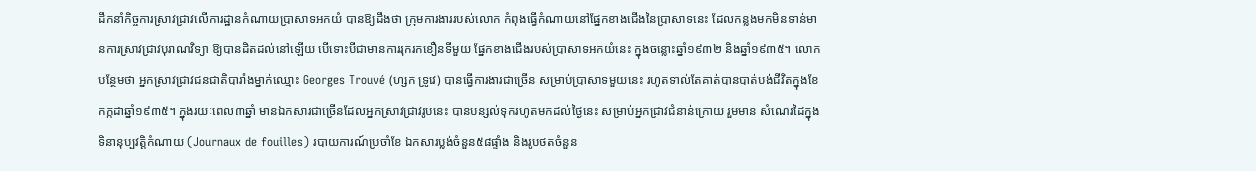ដឹកនាំកិច្ចការស្រាវជ្រាវលើការដ្ឋានកំណាយប្រាសាទអកយំ បានឱ្យដឹងថា ក្រុមការងាររបស់លោក កំពុងធ្វើកំណាយនៅផ្នែកខាងជើងនៃប្រាសាទនេះ ដែលកន្លងមកមិនទាន់មានការស្រាវជ្រាវបុរាណវិទ្យា ឱ្យបានដិតដល់នៅឡើយ បើទោះបីជាមានការរុករកខឿនទីមួយ ផ្នែកខាងជើងរបស់ប្រាសាទអកយំនេះ ក្នុងចន្លោះឆ្នាំ១៩៣២ និងឆ្នាំ១៩៣៥។ លោកបន្ថែមថា អ្នកស្រាវជ្រាវជនជាតិបារាំងម្នាក់ឈ្មោះ Georges Trouvé (ហ្សក ទ្រូវេ) បានធ្វើការងារជាច្រើន សម្រាប់ប្រាសាទមួយនេះ រហូតទាល់តែគាត់បានបាត់បង់ជីវិតក្នុងខែកក្កដាឆ្នាំ១៩៣៥។ ក្នុងរយៈពេល៣ឆ្នាំ មានឯកសារជាច្រើនដែលអ្នកស្រាវជ្រាវរូបនេះ បានបន្សល់ទុករហូតមកដល់ថ្ងៃនេះ សម្រាប់អ្នកជ្រាវជំនាន់ក្រោយ រួមមាន សំណេរដៃក្នុងទិនានុប្បវត្តិកំណាយ (Journaux de fouilles) របាយការណ៍ប្រចាំខែ ឯកសារប្លង់ចំនួន៥៨ផ្ទាំង និងរូបថតចំនួន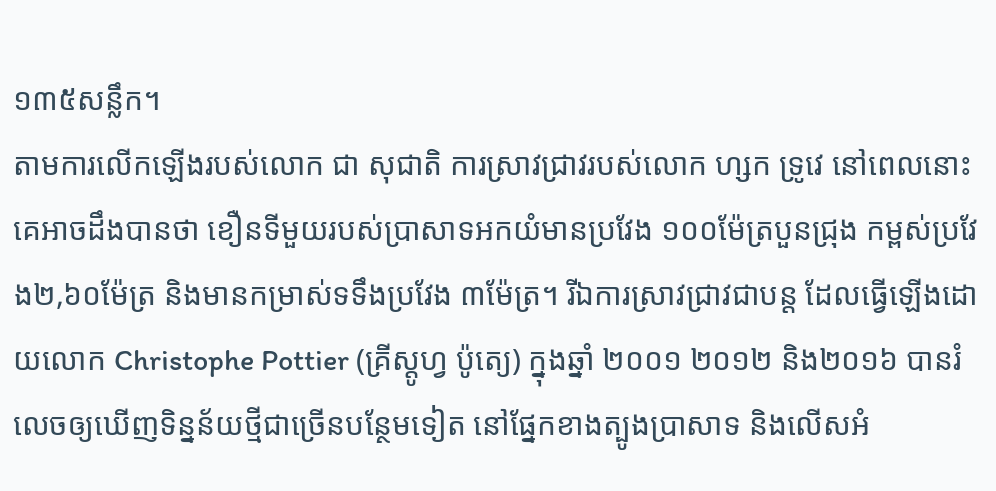១៣៥សន្លឹក។
តាមការលើកឡើងរបស់លោក ជា សុជាតិ ការស្រាវជ្រាវរបស់លោក ហ្សក ទ្រូវេ នៅពេលនោះ គេអាចដឹងបានថា ខឿនទីមួយរបស់ប្រាសាទអកយំមានប្រវែង ១០០ម៉ែត្របួនជ្រុង កម្ពស់ប្រវែង២,៦០ម៉ែត្រ និងមានកម្រាស់ទទឹងប្រវែង ៣ម៉ែត្រ។ រីឯការស្រាវជ្រាវជាបន្ត ដែលធ្វើឡើងដោយលោក Christophe Pottier (គ្រីស្តូហ្វ ប៉ូត្យេ) ក្នុងឆ្នាំ ២០០១ ២០១២ និង២០១៦ បានរំលេចឲ្យឃើញទិន្នន័យថ្មីជាច្រើនបន្ថែមទៀត នៅផ្នែកខាងត្បូងប្រាសាទ និងលើសអំ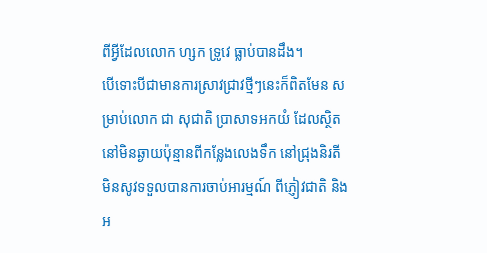ពីអ្វីដែលលោក ហ្សក ទ្រូវេ ធ្លាប់បានដឹង។
បើទោះបីជាមានការស្រាវជ្រាវថ្មីៗនេះក៏ពិតមែន សម្រាប់លោក ជា សុជាតិ ប្រាសាទអកយំ ដែលស្ថិតនៅមិនឆ្ងាយប៉ុន្មានពីកន្លែងលេងទឹក នៅជ្រុងនិរតី មិនសូវទទួលបានការចាប់អារម្មណ៍ ពីភ្ញៀវជាតិ និងអ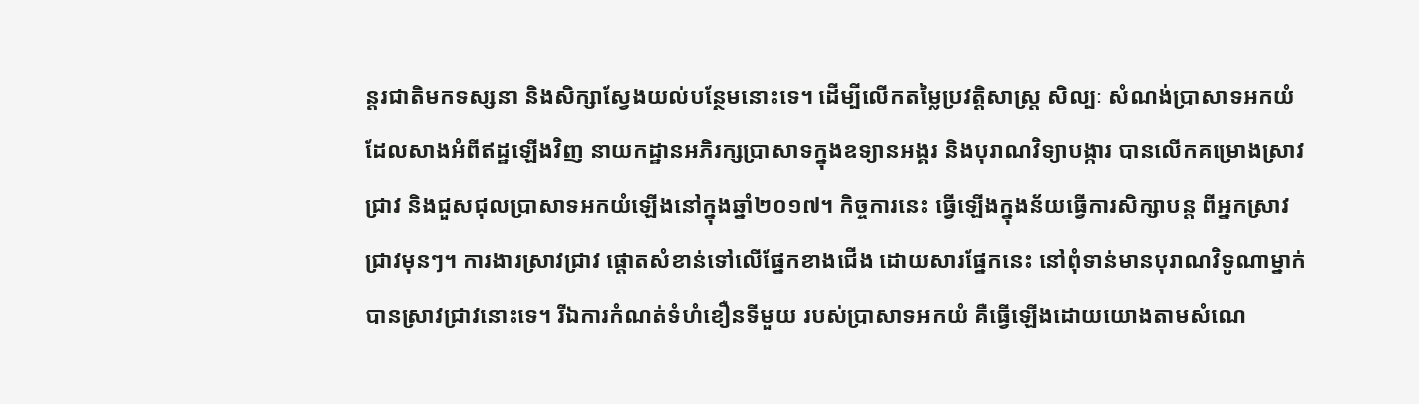ន្តរជាតិមកទស្សនា និងសិក្សាស្វែងយល់បន្ថែមនោះទេ។ ដើម្បីលើកតម្លៃប្រវត្តិសាស្ត្រ សិល្បៈ សំណង់ប្រាសាទអកយំ ដែលសាងអំពីឥដ្ឋឡើងវិញ នាយកដ្ឋានអភិរក្សប្រាសាទក្នុងឧទ្យានអង្គរ និងបុរាណវិទ្យាបង្ការ បានលើកគម្រោងស្រាវជ្រាវ និងជួសជុលប្រាសាទអកយំឡើងនៅក្នុងឆ្នាំ២០១៧។ កិច្ចការនេះ ធ្វើឡើងក្នុងន័យធ្វើការសិក្សាបន្ត ពីអ្នកស្រាវជ្រាវមុនៗ។ ការងារស្រាវជ្រាវ ផ្តោតសំខាន់ទៅលើផ្នែកខាងជើង ដោយសារផ្នែកនេះ នៅពុំទាន់មានបុរាណវិទូណាម្នាក់បានស្រាវជ្រាវនោះទេ។ រីឯការកំណត់ទំហំខឿនទីមួយ របស់ប្រាសាទអកយំ គឺធ្វើឡើងដោយយោងតាមសំណេ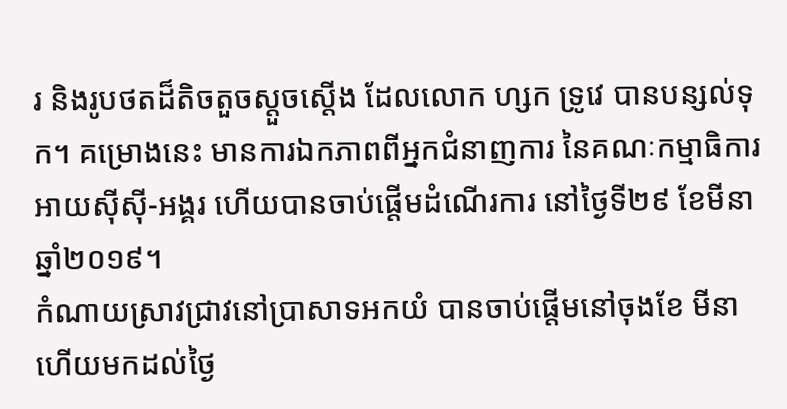រ និងរូបថតដ៏តិចតួចស្តួចស្តើង ដែលលោក ហ្សក ទ្រូវេ បានបន្សល់ទុក។ គម្រោងនេះ មានការឯកភាពពីអ្នកជំនាញការ នៃគណៈកម្មាធិការអាយស៊ីស៊ី-អង្គរ ហើយបានចាប់ផ្តើមដំណើរការ នៅថ្ងៃទី២៩ ខែមីនា ឆ្នាំ២០១៩។
កំណាយស្រាវជ្រាវនៅប្រាសាទអកយំ បានចាប់ផ្តើមនៅចុងខែ មីនា ហើយមកដល់ថ្ងៃ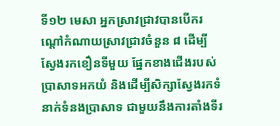ទី១២ មេសា អ្នកស្រាវជ្រាវបានបើករណ្តៅកំណាយស្រាវជ្រាវចំនួន ៨ ដើម្បីស្វែងរកខឿនទីមួយ ផ្នែកខាងជើងរបស់ប្រាសាទអកយំ និងដើម្បីសិក្សាស្វែងរកទំនាក់ទំនងប្រាសាទ ជាមួយនឹងការតាំងទីរ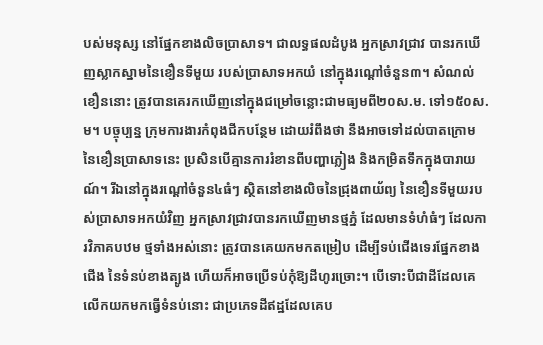បស់មនុស្ស នៅផ្នែកខាងលិចប្រាសាទ។ ជាលទ្ធផលដំបូង អ្នកស្រាវជ្រាវ បានរកឃើញស្លាកស្នាមនៃខឿនទីមួយ របស់ប្រាសាទអកយំ នៅក្នុងរណ្តៅចំនួន៣។ សំណល់ខឿននោះ ត្រូវបានគេរកឃើញនៅក្នុងជម្រៅចន្លោះជាមធ្យមពី២០ស.ម. ទៅ១៥០ស.ម។ បច្ចុប្បន្ន ក្រុមការងារកំពុងជីកបន្ថែម ដោយរំពឹងថា នឹងអាចទៅដល់បាតក្រោម នៃខឿនប្រាសាទនេះ ប្រសិនបើគ្មានការរំខានពីបញ្ហាភ្លៀង និងកម្រិតទឹកក្នុងបារាយណ៍។ រីឯនៅក្នុងរណ្ដៅចំនួន៤ធំៗ ស្ថិតនៅខាងលិចនៃជ្រុងពាយ័ព្យ នៃខឿនទីមួយរបស់ប្រាសាទអកយំវិញ អ្នកស្រាវជ្រាវបានរកឃើញមានថ្មភ្នំ ដែលមានទំហំធំៗ ដែលការវិភាគបឋម ថ្មទាំងអស់នោះ ត្រូវបានគេយកមកតម្រៀប ដើម្បីទប់ជើងទេរផ្នែកខាងជើង នៃទំនប់ខាងត្បូង ហើយក៏អាចប្រើទប់កុំឱ្យដីហូរច្រោះ។ បើទោះបីជាដីដែលគេលើកយកមកធ្វើទំនប់នោះ ជាប្រភេទដីឥដ្ឋដែលគេប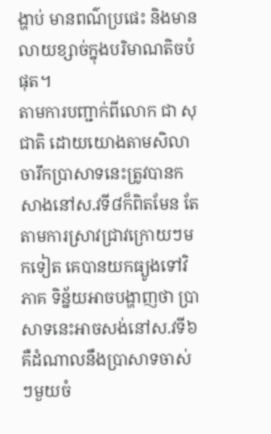ង្ហាប់ មានពណ៌ប្រផេះ និងមានលាយខ្សាច់ក្នុងបរិមាណតិចបំផុត។
តាមការបញ្ជាក់ពីលោក ជា សុជាតិ ដោយយោងតាមសិលាចារឹកប្រាសាទនេះត្រូវបានកសាងនៅស.វទី៨ក៏ពិតមែន តែតាមការស្រាវជ្រាវក្រោយៗមកទៀត គេបានយកធ្យូងទៅវិភាគ ទិន្ន័យអាចបង្ហាញថា ប្រាសាទនេះអាចសង់នៅស.វទី៦ គឺដំណាលនឹងប្រាសាទចាស់ៗមួយចំ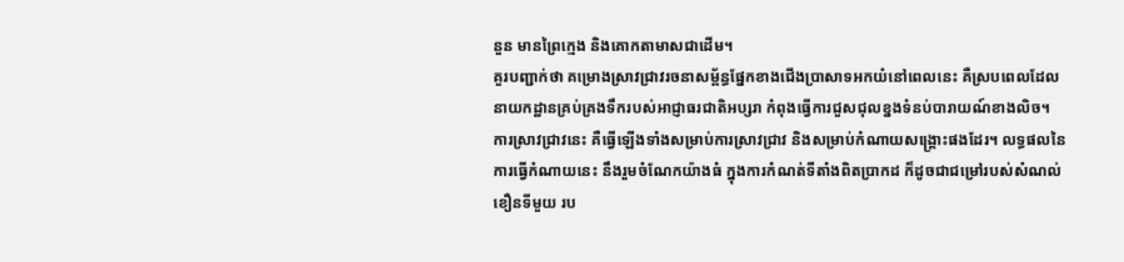នួន មានព្រៃក្មេង និងគោកតាមាសជាដើម។
គួរបញ្ជាក់ថា គម្រោងស្រាវជ្រាវរចនាសម្ព័ន្ធផ្នែកខាងជើងប្រាសាទអកយំនៅពេលនេះ គឺស្របពេលដែលនាយកដ្ឋានគ្រប់គ្រងទឹករបស់អាជ្ញាធរជាតិអប្សរា កំពុងធ្វើការជួសជុលខ្នងទំនប់បារាយណ៍ខាងលិច។ ការស្រាវជ្រាវនេះ គឺធ្វើឡើងទាំងសម្រាប់ការស្រាវជ្រាវ និងសម្រាប់កំណាយសង្គ្រោះផងដែរ។ លទ្ធផលនៃការធ្វើកំណាយនេះ នឹងរួមចំណែកយ៉ាងធំ ក្នុងការកំណត់ទីតាំងពិតប្រាកដ ក៏ដូចជាជម្រៅរបស់សំណល់ខឿនទីមួយ រប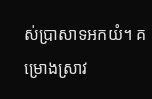ស់ប្រាសាទអកយំ។ គម្រោងស្រាវ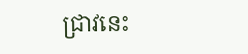ជ្រាវនេះ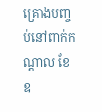គ្រោងបញ្ចប់នៅពាក់កណ្តាល ខែឧ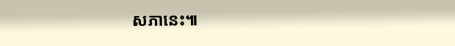សភានេះ៕